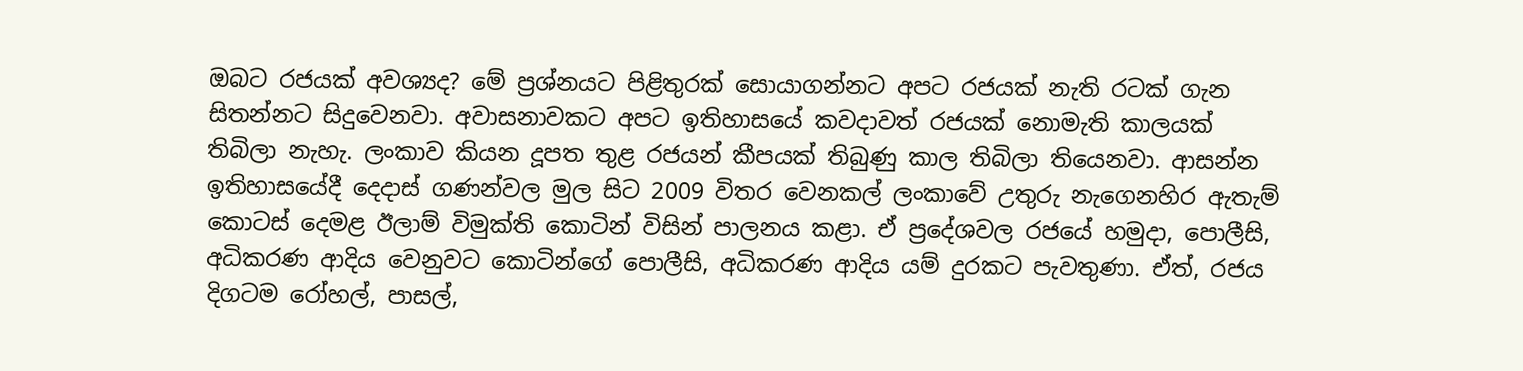ඔබට රජයක් අවශ්‍යද? මේ ප්‍රශ්නයට පිළිතුරක් සොයාගන්නට අපට රජයක් නැති රටක් ගැන සිතන්නට සිදුවෙනවා. අවාසනාවකට අපට ඉතිහාසයේ කවදාවත් රජයක් නොමැති කාලයක් තිබිලා නැහැ. ලංකාව කියන දූපත තුළ රජයන් කීපයක් තිබුණු කාල තිබිලා තියෙනවා. ආසන්න ඉතිහාසයේදී දෙදාස් ගණන්වල මුල සිට 2009 විතර වෙනකල් ලංකාවේ උතුරු නැගෙනහිර ඇතැම් කොටස් දෙමළ ඊලාම් විමුක්ති කොටින් විසින් පාලනය කළා. ඒ ප්‍රදේශවල රජයේ හමුදා, පොලීසි, අධිකරණ ආදිය වෙනුවට කොටින්ගේ පොලීසි, අධිකරණ ආදිය යම් දුරකට පැවතුණා. ඒත්, රජය දිගටම රෝහල්, පාසල්,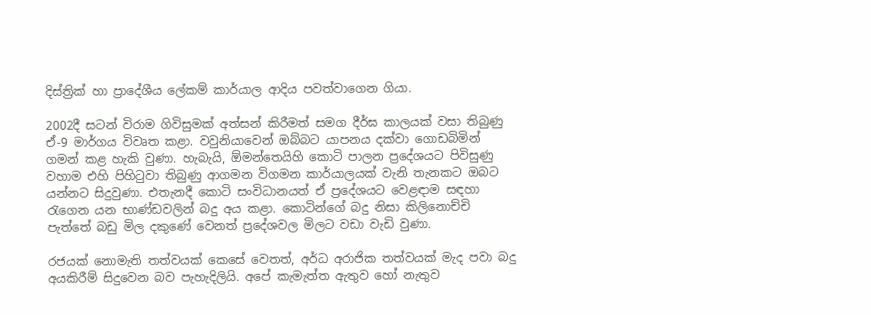දිස්ත්‍රික් හා ප්‍රාදේශීය ලේකම් කාර්යාල ආදිය පවත්වාගෙන ගියා.

2002දී සටන් විරාම ගිවිසුමක් අත්සන් කිරීමත් සමග දීර්ඝ කාලයක් වසා තිබුණු ඒ-9 මාර්ගය විවෘත කළා. වවුනියාවෙන් ඔබ්බට යාපනය දක්වා ගොඩබිමින් ගමන් කළ හැකි වුණා. හැබැයි, ඕමන්තෙයිහි කොටි පාලන ප්‍රදේශයට පිවිසුණු වහාම එහි පිහිටුවා තිබුණු ආගමන විගමන කාර්යාලයක් වැනි තැනකට ඔබට යන්නට සිදුවුණා. එතැනදී කොටි සංවිධානයත් ඒ ප්‍රදේශයට වෙළඳාම සඳහා රැගෙන යන භාණ්ඩවලින් බදු අය කළා. කොටින්ගේ බදු නිසා කිලිනොච්චි පැත්තේ බඩු මිල දකුණේ වෙනත් ප්‍රදේශවල මිලට වඩා වැඩි වුණා.

රජයක් නොමැති තත්වයක් කෙසේ වෙතත්, අර්ධ අරාජික තත්වයක් මැද පවා බදු අයකිරීම් සිදුවෙන බව පැහැදිලියි. අපේ කැමැත්ත ඇතුව හෝ නැතුව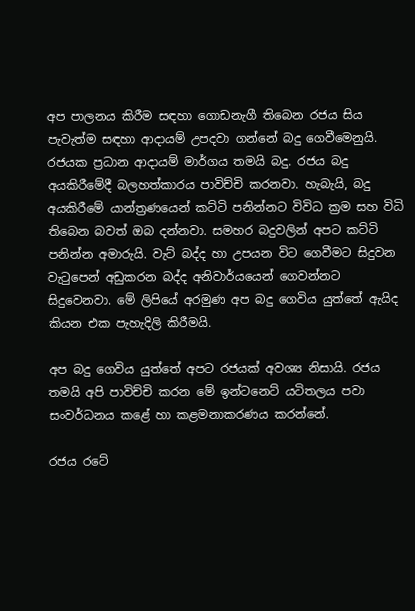අප පාලනය කිරීම සඳහා ගොඩනැගී තිබෙන රජය සිය පැවැත්ම සඳහා ආදායම් උපදවා ගන්නේ බදු ගෙවීමෙනුයි. රජයක ප්‍රධාන ආදායම් මාර්ගය තමයි බදු. රජය බදු අයකිරීමේදී බලහත්කාරය පාවිච්චි කරනවා. හැබැයි, බදු අයකිරීමේ යාන්ත්‍රණයෙන් කට්ටි පනින්නට විවිධ ක්‍රම සහ විධි තිබෙන බවත් ඔබ දන්නවා. සමහර බදුවලින් අපට කට්ටි පනින්න අමාරුයි. වැට් බද්ද හා උපයන විට ගෙවීමට සිදුවන වැටුපෙන් අඩුකරන බද්ද අනිවාර්යයෙන් ගෙවන්නට සිදුවෙනවා. මේ ලිපියේ අරමුණ අප බදු ගෙවිය යුත්තේ ඇයිද කියන එක පැහැදිලි කිරීමයි.

අප බදු ගෙවිය යුත්තේ අපට රජයක් අවශ්‍ය නිසායි. රජය තමයි අපි පාවිච්චි කරන මේ ඉන්ටනෙට් යටිතලය පවා සංවර්ධනය කළේ හා කළමනාකරණය කරන්නේ.

රජය රටේ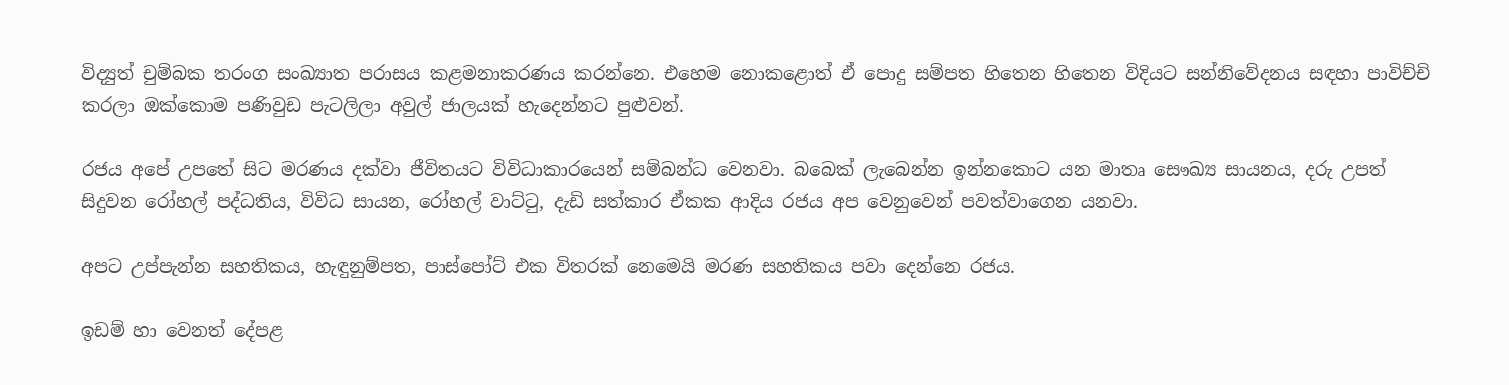විද්‍යුත් චුම්බක තරංග සංඛ්‍යාත පරාසය කළමනාකරණය කරන්නෙ. එහෙම නොකළොත් ඒ පොදු සම්පත හිතෙන හිතෙන විදියට සන්නිවේදනය සඳහා පාවිච්චි කරලා ඔක්කොම පණිවුඩ පැටලිලා අවුල් ජාලයක් හැදෙන්නට පුළුවන්.

රජය අපේ උපතේ සිට මරණය දක්වා ජීවිතයට විවිධාකාරයෙන් සම්බන්ධ වෙනවා. බබෙක් ලැබෙන්න ඉන්නකොට යන මාතෘ සෞඛ්‍ය සායනය, දරු උපත් සිදුවන රෝහල් පද්ධතිය, විවිධ සායන, රෝහල් වාට්ටු, දැඩි සත්කාර ඒකක ආදිය රජය අප වෙනුවෙන් පවත්වාගෙන යනවා.

අපට උප්පැන්න සහතිකය, හැඳුනුම්පත, පාස්පෝට් එක විතරක් නෙමෙයි මරණ සහතිකය පවා දෙන්නෙ රජය.

ඉඩම් හා වෙනත් දේපළ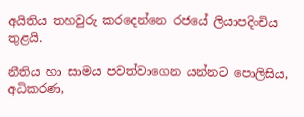අයිතිය තහවුරු කරදෙන්නෙ රජයේ ලියාපදිංචිය තුළයි.

නීතිය හා සාමය පවත්වාගෙන යන්නට පොලිසිය, අධිකරණ,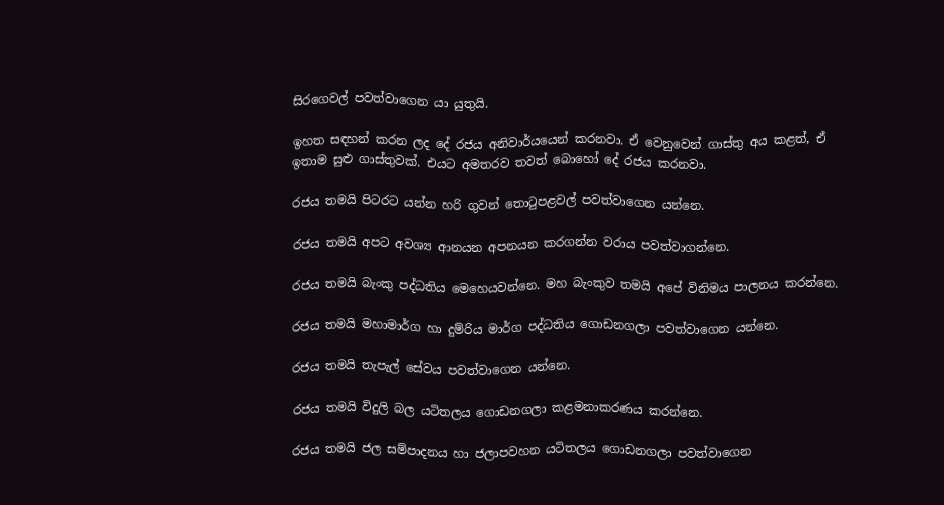සිරගෙවල් පවත්වාගෙන යා යුතුයි.

ඉහත සඳහන් කරන ලද දේ රජය අනිවාර්යයෙන් කරනවා. ඒ වෙනුවෙන් ගාස්තු අය කළත්, ඒ ඉතාම සුළු ගාස්තුවක්. එයට අමතරව තවත් බොහෝ දේ රජය කරනවා.

රජය තමයි පිටරට යන්න හරි ගුවන් තොටුපළවල් පවත්වාගෙන යන්නෙ.

රජය තමයි අපට අවශ්‍ය ආනයන අපනයන කරගන්න වරාය පවත්වාගන්නෙ.

රජය තමයි බැංකු පද්ධතිය මෙහෙයවන්නෙ. මහ බැංකුව තමයි අපේ විනිමය පාලනය කරන්නෙ.

රජය තමයි මහාමාර්ග හා දුම්රිය මාර්ග පද්ධතිය ගොඩනගලා පවත්වාගෙන යන්නෙ.

රජය තමයි තැපැල් සේවය පවත්වාගෙන යන්නෙ.

රජය තමයි විදුලි බල යටිතලය ගොඩනගලා කළමනාකරණය කරන්නෙ.

රජය තමයි ජල සම්පාදනය හා ජලාපවහන යටිතලය ගොඩනගලා පවත්වාගෙන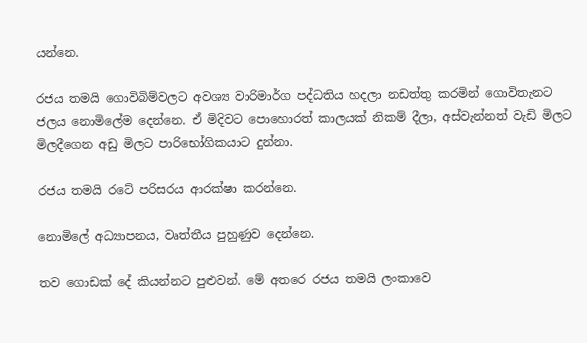යන්නෙ.

රජය තමයි ගොවිබිම්වලට අවශ්‍ය වාරිමාර්ග පද්ධතිය හදලා නඩත්තු කරමින් ගොවිතැනට ජලය නොමිලේම දෙන්නෙ. ඒ මිදිවට පොහොරත් කාලයක් නිකම් දීලා, අස්වැන්නත් වැඩි මිලට මිලදීගෙන අඩු මිලට පාරිභෝගිකයාට දුන්නා.

රජය තමයි රටේ පරිසරය ආරක්ෂා කරන්නෙ.

නොමිලේ අධ්‍යාපනය, වෘත්තීය පුහුණුව දෙන්නෙ.

තව ගොඩක් දේ කියන්නට පුළුවන්. මේ අතරෙ රජය තමයි ලංකාවෙ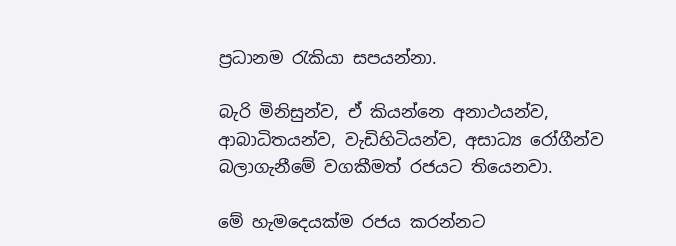ප්‍රධානම රැකියා සපයන්නා.

බැරි මිනිසුන්ව, ඒ කියන්නෙ අනාථයන්ව, ආබාධිතයන්ව, වැඩිහිටියන්ව, අසාධ්‍ය රෝගීන්ව බලාගැනීමේ වගකීමත් රජයට තියෙනවා.

මේ හැමදෙයක්ම රජය කරන්නට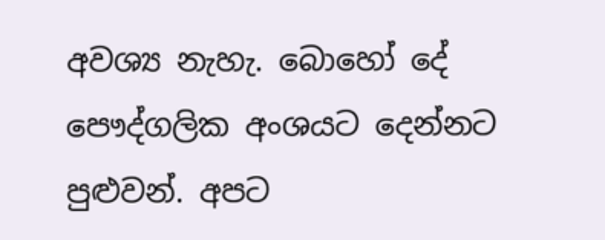අවශ්‍ය නැහැ. බොහෝ දේ පෞද්ගලික අංශයට දෙන්නට පුළුවන්. අපට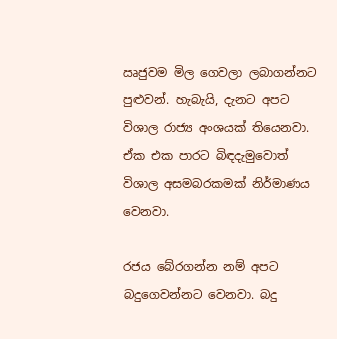ඍජුවම මිල ගෙවලා ලබාගන්නට පුළුවන්. හැබැයි, දැනට අපට විශාල රාජ්‍ය අංශයක් තියෙනවා. ඒක එක පාරට බිඳදැමුවොත් විශාල අසමබරකමක් නිර්මාණය වෙනවා.

රජය බේරගන්න නම් අපට බදුගෙවන්නට වෙනවා. බදු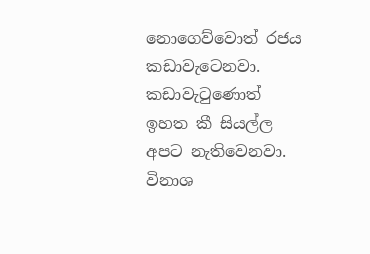නොගෙව්වොත් රජය කඩාවැටෙනවා. කඩාවැටුණොත් ඉහත කී සියල්ල අපට නැතිවෙනවා. විනාශ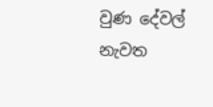වුණ දේවල් නැවත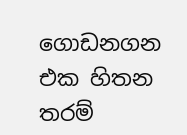ගොඩනගන එක හිතන තරම්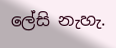ලේසි නැහැ.